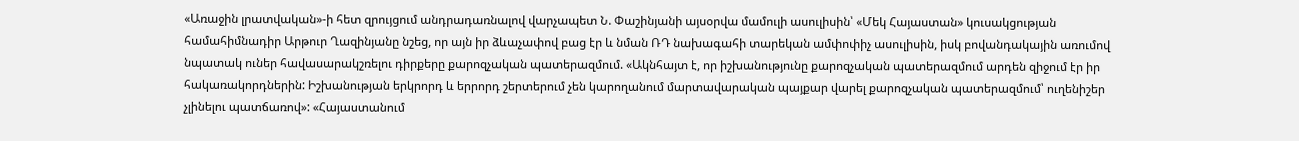«Առաջին լրատվական»-ի հետ զրույցում անդրադառնալով վարչապետ Ն. Փաշինյանի այսօրվա մամուլի ասուլիսին՝ «Մեկ Հայաստան» կուսակցության համահիմնադիր Արթուր Ղազինյանը նշեց, որ այն իր ձևաչափով բաց էր և նման ՌԴ նախագահի տարեկան ամփոփիչ ասուլիսին, իսկ բովանդակային առումով նպատակ ուներ հավասարակշռելու դիրքերը քարոզչական պատերազմում. «Ակնհայտ է, որ իշխանությունը քարոզչական պատերազմում արդեն զիջում էր իր հակառակորդներին: Իշխանության երկրորդ և երրորդ շերտերում չեն կարողանում մարտավարական պայքար վարել քարոզչական պատերազմում՝ ուղենիշեր չլինելու պատճառով»: «Հայաստանում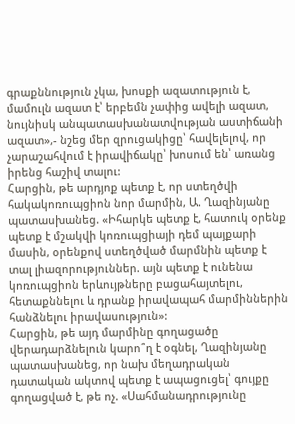գրաքննություն չկա, խոսքի ազատություն է, մամուլն ազատ է՝ երբեմն չափից ավելի ազատ, նույնիսկ անպատասխանատվության աստիճանի ազատ»,- նշեց մեր զրուցակիցը՝ հավելելով, որ չարաշահվում է իրավիճակը՝ խոսում են՝ առանց իրենց հաշիվ տալու:
Հարցին, թե արդյոք պետք է, որ ստեղծվի հակակոռուպցիոն նոր մարմին, Ա. Ղազինյանը պատասխանեց. «Իհարկե պետք է, հատուկ օրենք պետք է մշակվի կոռուպցիայի դեմ պայքարի մասին, օրենքով ստեղծված մարմնին պետք է տալ լիազորություններ. այն պետք է ունենա կոռուպցիոն երևույթները բացահայտելու, հետաքննելու և դրանք իրավապահ մարմիններին հանձնելու իրավասություն»:
Հարցին, թե այդ մարմինը գողացածը վերադարձնելուն կարո՞ղ է օգնել, Ղազինյանը պատասխանեց, որ նախ մեղադրական դատական ակտով պետք է ապացուցել՝ գույքը գողացված է, թե ոչ. «Սահմանադրությունը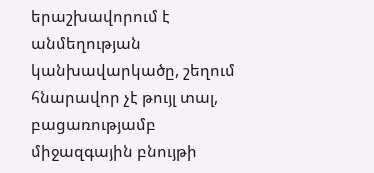երաշխավորում է անմեղության կանխավարկածը, շեղում հնարավոր չէ թույլ տալ, բացառությամբ միջազգային բնույթի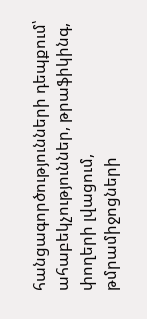հանցագործությունների դեպքում՝ ահաբեկչություններ, թրաֆիկինգ, փողերի լվացում, թմրամիջոցների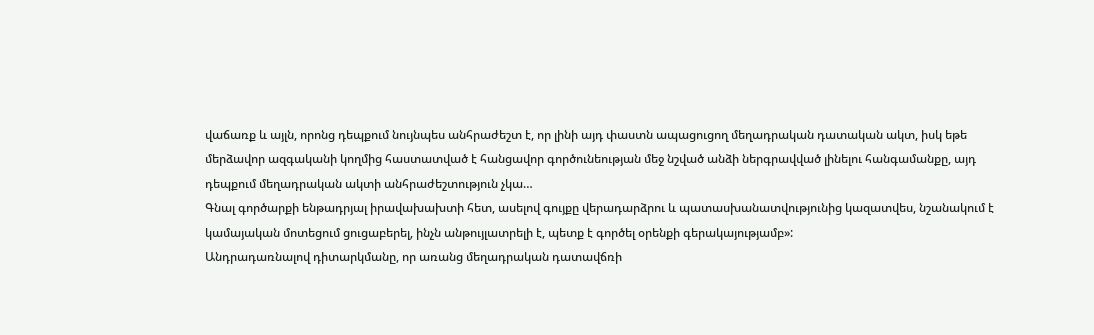վաճառք և այլն, որոնց դեպքում նույնպես անհրաժեշտ է, որ լինի այդ փաստն ապացուցող մեղադրական դատական ակտ, իսկ եթե մերձավոր ազգականի կողմից հաստատված է հանցավոր գործունեության մեջ նշված անձի ներգրավված լինելու հանգամանքը, այդ դեպքում մեղադրական ակտի անհրաժեշտություն չկա…
Գնալ գործարքի ենթադրյալ իրավախախտի հետ, ասելով գույքը վերադարձրու և պատասխանատվությունից կազատվես, նշանակում է կամայական մոտեցում ցուցաբերել, ինչն անթույլատրելի է, պետք է գործել օրենքի գերակայությամբ»:
Անդրադառնալով դիտարկմանը, որ առանց մեղադրական դատավճռի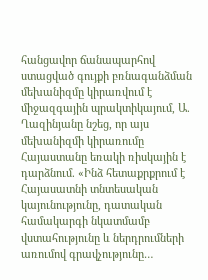հանցավոր ճանապարհով ստացված գույքի բռնագանձման մեխանիզմը կիրառվում է միջազգային պրակտիկայում, Ա. Ղազինյանը նշեց, որ այս մեխանիզմի կիրառումը Հայաստանը եռակի ռիսկային է դարձնում. «Ինձ հետաքրքրում է Հայասատնի տնտեսական կայունությունը, դատական համակարգի նկատմամբ վստահությունը և ներդրումների առումով գրավչությունը…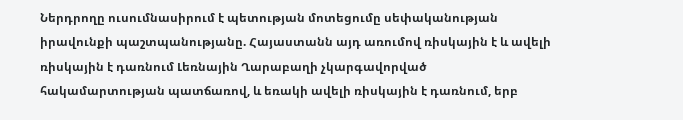Ներդրողը ուսումնասիրում է պետության մոտեցումը սեփականության իրավունքի պաշտպանությանը. Հայաստանն այդ առումով ռիսկային է և ավելի ռիսկային է դառնում Լեռնային Ղարաբաղի չկարգավորված հակամարտության պատճառով, և եռակի ավելի ռիսկային է դառնում, երբ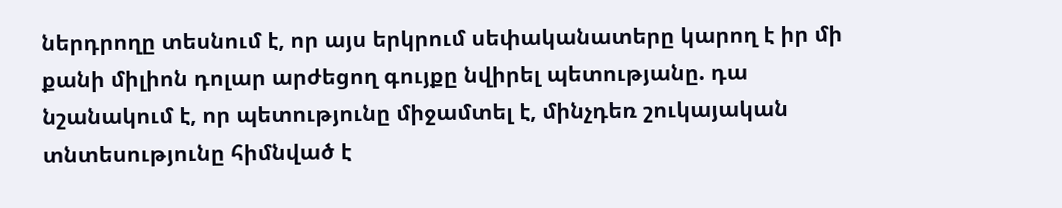ներդրողը տեսնում է, որ այս երկրում սեփականատերը կարող է իր մի քանի միլիոն դոլար արժեցող գույքը նվիրել պետությանը. դա նշանակում է, որ պետությունը միջամտել է, մինչդեռ շուկայական տնտեսությունը հիմնված է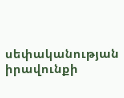սեփականության իրավունքի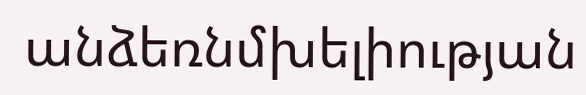անձեռնմխելիության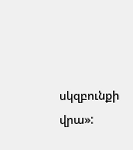սկզբունքի վրա»: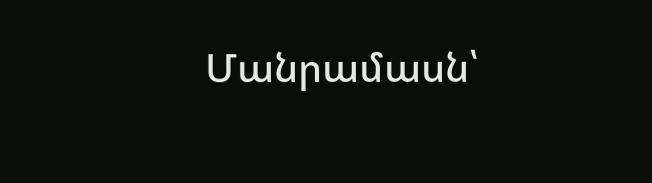Մանրամասն՝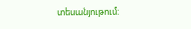տեսանյութում: